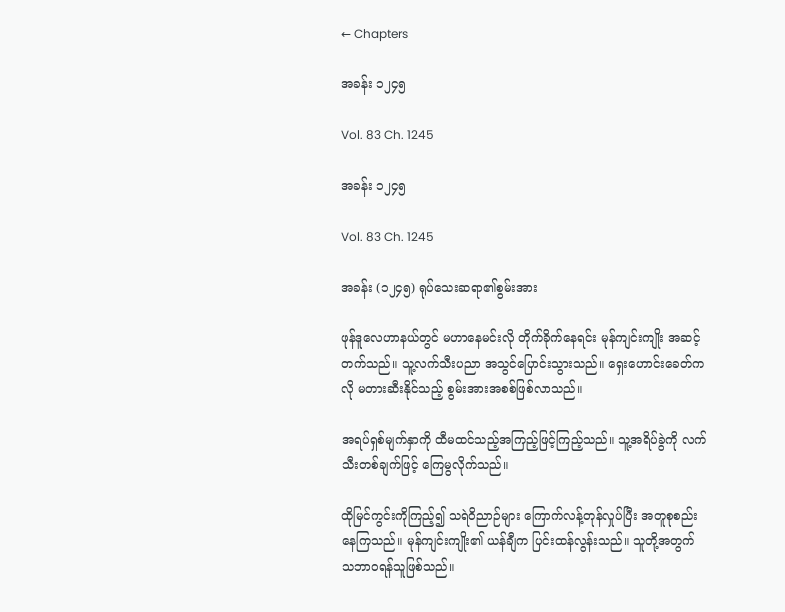← Chapters

အခန်း ၁၂၄၅

Vol. 83 Ch. 1245

အခန်း ၁၂၄၅

Vol. 83 Ch. 1245

အခန်း (၁၂၄၅) ရုပ်သေးဆရာ၏စွမ်းအား

ဖုန်ဒူလေဟာနယ်တွင် မဟာနေမင်းလို တိုက်ခိုက်နေရင်း မုန်ကျင်းကျိုး အဆင့်တက်သည်။ သူ့လက်သီးပညာ အသွင်ပြောင်းသွားသည်။ ရှေးဟောင်းခေတ်ကလို မတားဆီးနိုင်သည့် စွမ်းအားအစစ်ဖြစ်လာသည်။

အရပ်ရှစ်မျက်နှာကို ထီမထင်သည့်အကြည့်ဖြင့်ကြည့်သည်။ သူ့အရိပ်ခွဲကို လက်သီးတစ်ချက်ဖြင့် ကြေမွလိုက်သည်။

ထိုမြင်ကွင်းကိုကြည့်၍ သရဲဝိညာဉ်များ ကြောက်လန့်တုန်လှုပ်ပြီး အတူစုစည်းနေကြသည်။ မုန်ကျင်းကျိုး၏ ယန်ချီက ပြင်းထန်လွန်းသည်။ သူတို့အတွက် သဘာဝရန်သူဖြစ်သည်။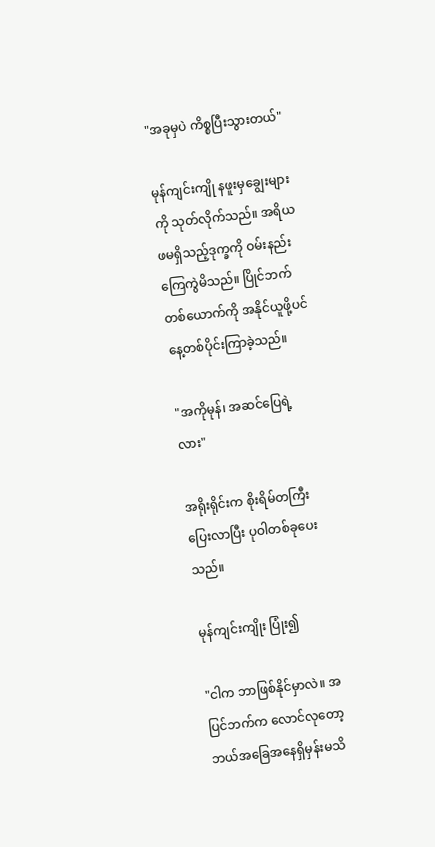"အခုမှပဲ ကိစ္စပြီးသွားတယ်"

မုန်ကျင်းကျို နဖူးမှချွေးများကို သုတ်လိုက်သည်။ အရိယဖမရှိသည့်ဒုက္ခကို ဝမ်းနည်းကြေကွဲမိသည်။ ပြိုင်ဘက်တစ်ယောက်ကို အနိုင်ယူဖို့ပင် နေ့တစ်ပိုင်းကြာခဲ့သည်။

"အကိုမုန်၊ အဆင်ပြေရဲ့လား"

အရိုးရိုင်းက စိုးရိမ်တကြီးပြေးလာပြီး ပုဝါတစ်ခုပေးသည်။

မုန်ကျင်းကျိုး ပြုံး၍

"ငါက ဘာဖြစ်နိုင်မှာလဲ။ အပြင်ဘက်က လောင်လုတော့ ဘယ်အခြေအနေရှိမှန်းမသိ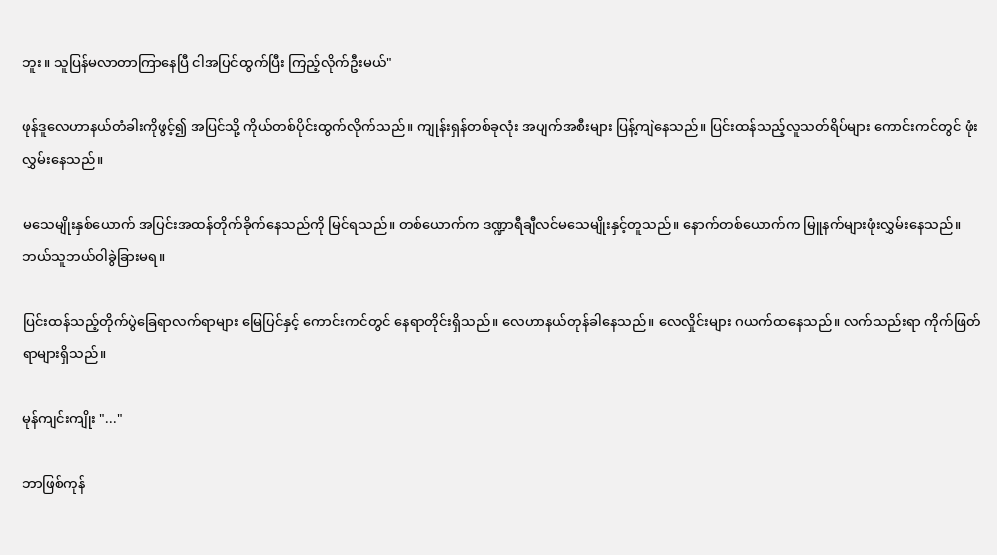ဘူး။ သူပြန်မလာတာကြာနေပြီ ငါအပြင်ထွက်ပြီး ကြည့်လိုက်ဦးမယ်"

ဖုန်ဒူလေဟာနယ်တံခါးကိုဖွင့်၍ အပြင်သို့ ကိုယ်တစ်ပိုင်းထွက်လိုက်သည်။ ကျုန်းရှန်တစ်ခုလုံး အပျက်အစီးများ ပြန့်ကျဲနေသည်။ ပြင်းထန်သည့်လူသတ်ရိပ်များ ကောင်းကင်တွင် ဖုံးလွှမ်းနေသည်။

မသေမျိုးနှစ်ယောက် အပြင်းအထန်တိုက်ခိုက်နေသည်ကို မြင်ရသည်။ တစ်ယောက်က ဒဏ္ဍာရီချီလင်မသေမျိုးနှင့်တူသည်။ နောက်တစ်ယောက်က မြူနက်များဖုံးလွှမ်းနေသည်။ ဘယ်သူဘယ်ဝါခွဲခြားမရ။

ပြင်းထန်သည့်တိုက်ပွဲခြေရာလက်ရာများ မြေပြင်နှင့် ကောင်းကင်တွင် နေရာတိုင်းရှိသည်။ လေဟာနယ်တုန်ခါနေသည်။ လေလှိုင်းများ ဂယက်ထနေသည်။ လက်သည်းရာ ကိုက်ဖြတ်ရာများရှိသည်။

မုန်ကျင်းကျိုး "..."

ဘာဖြစ်ကုန်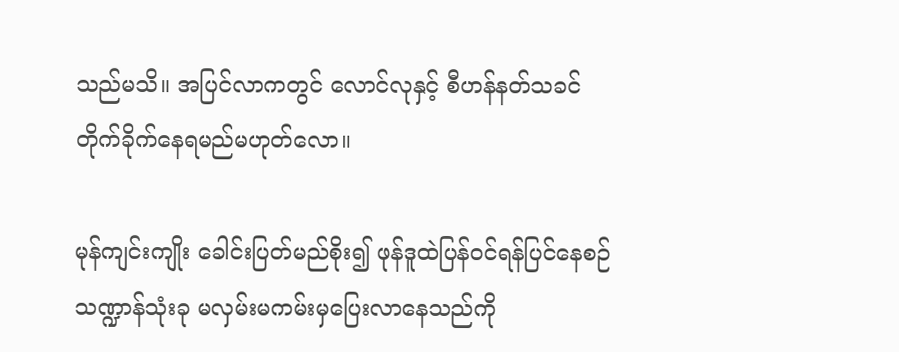သည်မသိ။ အပြင်လာကတွင် လောင်လုနှင့် စီဟန်နတ်သခင် တိုက်ခိုက်နေရမည်မဟုတ်လော။

မုန်ကျင်းကျိုး ခေါင်းပြတ်မည်စိုး၍ ဖုန်ဒူထဲပြန်ဝင်ရန်ပြင်နေစဉ် သဏ္ဍာန်သုံးခု မလှမ်းမကမ်းမှပြေးလာနေသည်ကို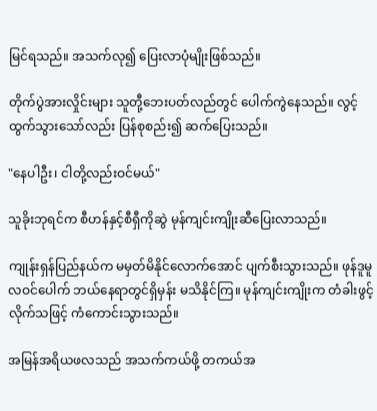မြင်ရသည်။ အသက်လု၍ ပြေးလာပုံမျိုးဖြစ်သည်။

တိုက်ပွဲအားလှိုင်းများ သူတီု့ဘေးပတ်လည်တွင် ပေါက်ကွဲနေသည်။ လွင့်ထွက်သွားသော်လည်း ပြန်စုစည်း၍ ဆက်ပြေးသည်။

"နေပါဦး၊ ငါတို့လည်းဝင်မယ်"

သူခိုးဘုရင်က စီဟန်နှင့်စီရှီကိုဆွဲ မုန်ကျင်းကျိုးဆီပြေးလာသည်။

ကျုန်းရှန်ပြည်နယ်က မမှတ်မိနိုင်လောက်အောင် ပျက်စီးသွားသည်။ ဖုန်ဒူမူလဝင်ပေါက် ဘယ်နေရာတွင်ရှိမှန်း မသိနိုင်ကြ။ မုန်ကျင်းကျိုးက တံခါးဖွင့်လိုက်သဖြင့် ကံကောင်းသွားသည်။

အမြန်အရိယဖလသည် အသက်ကယ်ဖို့ တကယ်အ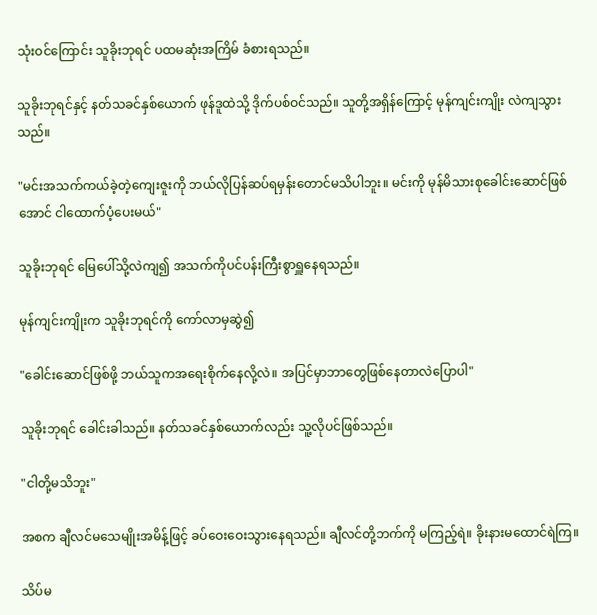သုံးဝင်ကြောင်း သူခိုးဘုရင် ပထမဆုံးအကြိမ် ခံစားရသည်။

သူခိုးဘုရင်နှင့် နတ်သခင်နှစ်ယောက် ဖုန်ဒူထဲသို့ ဒိုက်ပစ်ဝင်သည်။ သူတို့အရှိန်ကြောင့် မုန်ကျင်းကျိုး လဲကျသွားသည်။

"မင်းအသက်ကယ်ခဲ့တဲ့ကျေးဇူးကို ဘယ်လိုပြန်ဆပ်ရမှန်းတောင်မသိပါဘူး။ မင်းကို မုန်မိသားစုခေါင်းဆောင်ဖြစ်အောင် ငါထောက်ပံ့ပေးမယ်"

သူခိုးဘုရင် မြေပေါ်သို့လဲကျ၍ အသက်ကိုပင်ပန်းကြီးစွာရှူနေရသည်။

မုန်ကျင်းကျိုးက သူခိုးဘုရင်ကို ကော်လာမှဆွဲ၍

"ခေါင်းဆောင်ဖြစ်ဖို့ ဘယ်သူကအရေးစိုက်နေလို့လဲ။ အပြင်မှာဘာတွေဖြစ်နေတာလဲပြောပါ"

သူခိုးဘုရင် ခေါင်းခါသည်။ နတ်သခင်နှစ်ယောက်လည်း သူ့လိုပင်ဖြစ်သည်။

"ငါတို့မသိဘူး"

အစက ချီလင်မသေမျိုးအမိန့်ဖြင့် ခပ်ဝေးဝေးသွားနေရသည်။ ချီလင်တို့ဘက်ကို မကြည့်ရဲ။ ခိုးနားမထောင်ရဲကြ။

သိပ်မ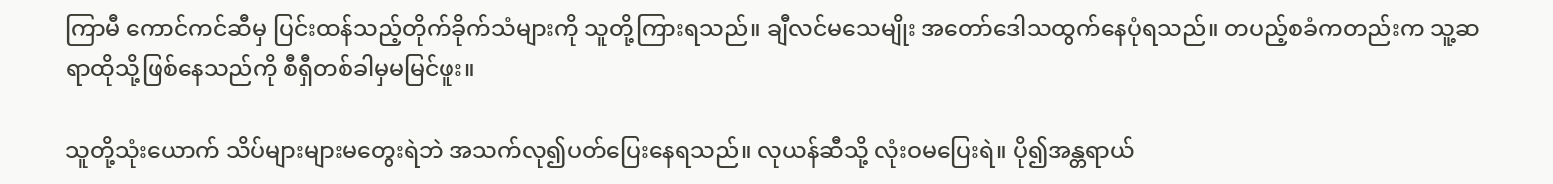ကြာမီ ကောင်ကင်ဆီမှ ပြင်းထန်သည့်တိုက်ခိုက်သံများကို သူတို့ကြားရသည်။ ချီလင်မသေမျိုး အတော်ဒေါသထွက်နေပုံရသည်။ တပည့်စခံကတည်းက သူ့ဆရာထိုသို့ဖြစ်နေသည်ကို စီရှီတစ်ခါမှမမြင်ဖူး။

သူတို့သုံးယောက် သိပ်များများမတွေးရဲဘဲ အသက်လု၍ပတ်ပြေးနေရသည်။ လုယန်ဆီသို့ လုံးဝမပြေးရဲ။ ပို၍အန္တရာယ်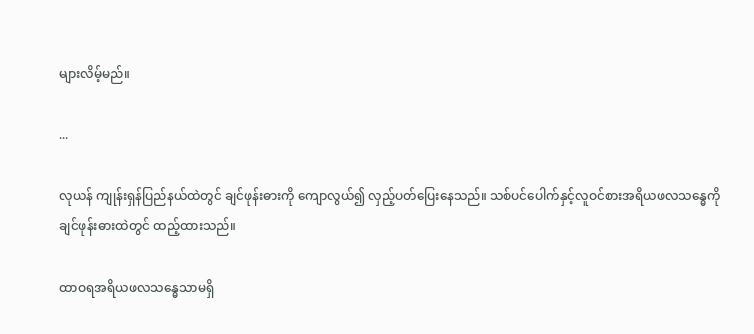များလိမ့်မည်။

...

လုယန် ကျုန်းရှန်ပြည်နယ်ထဲတွင် ချင်ဖုန်းဓားကို ကျောလွယ်၍ လှည့်ပတ်ပြေးနေသည်။ သစ်ပင်ပေါက်နှင့်လူဝင်စားအရိယဖလသန္ဓေကို ချင်ဖုန်းဓားထဲတွင် ထည့်ထားသည်။

ထာဝရအရိယဖလသန္ဓေသာမရှိ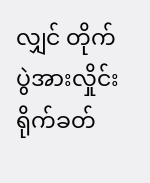လျှင် တိုက်ပွဲအားလှိုင်းရိုက်ခတ်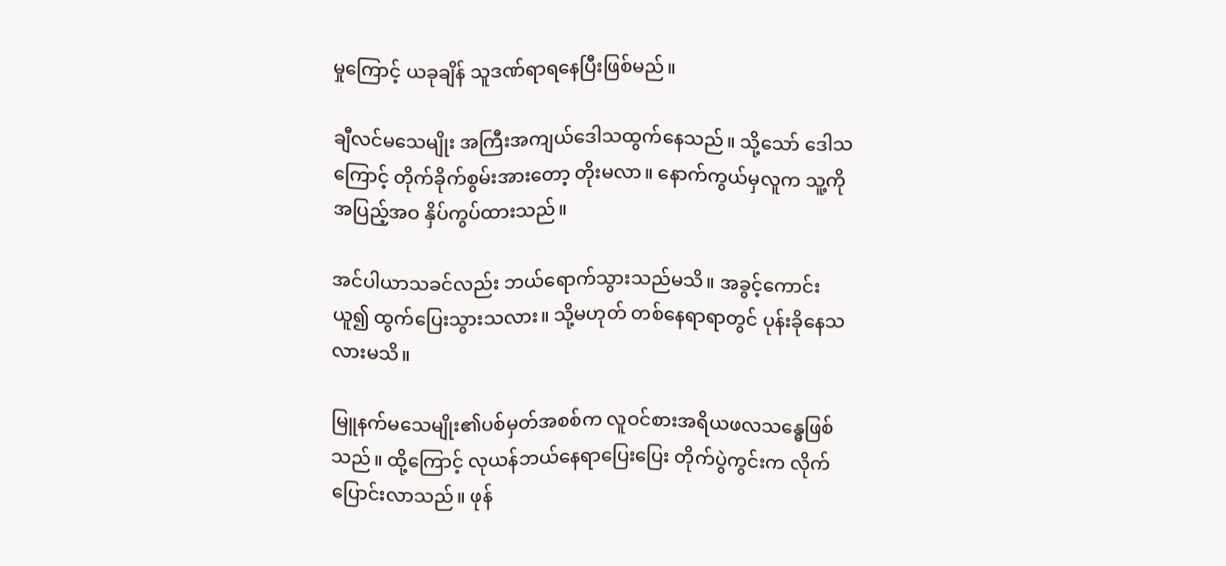မှုကြောင့် ယခုချိန် သူဒဏ်ရာရနေပြီးဖြစ်မည်။

ချီလင်မသေမျိုး အကြီးအကျယ်ဒေါသထွက်နေသည်။ သို့သော် ဒေါသကြောင့် တိုက်ခိုက်စွမ်းအားတော့ တိုးမလာ။ နောက်ကွယ်မှလူက သူ့ကိုအပြည့်အဝ နှိပ်ကွပ်ထားသည်။

အင်ပါယာသခင်လည်း ဘယ်ရောက်သွားသည်မသိ။ အခွင့်ကောင်းယူ၍ ထွက်ပြေးသွားသလား။ သို့မဟုတ် တစ်နေရာရာတွင် ပုန်းခိုနေသလားမသိ။

မြူနက်မသေမျိုး၏ပစ်မှတ်အစစ်က လူဝင်စားအရိယဖလသန္ဓေဖြစ်သည်။ ထို့ကြောင့် လုယန်ဘယ်နေရာပြေးပြေး တိုက်ပွဲကွင်းက လိုက်ပြောင်းလာသည်။ ဖုန်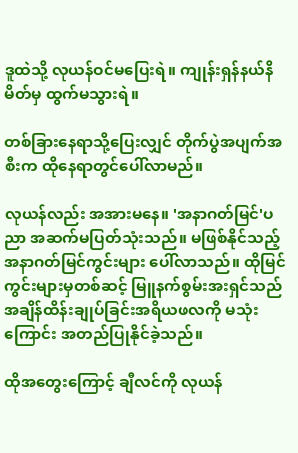ဒူထဲသို့ လုယန်ဝင်မပြေးရဲ။ ကျုန်းရှန်နယ်နိမိတ်မှ ထွက်မသွားရဲ။

တစ်ခြားနေရာသို့ပြေးလျှင် တိုက်ပွဲအပျက်အစီးက ထိုနေရာတွင်ပေါ်လာမည်။

လုယန်လည်း အအားမနေ။ 'အနာဂတ်မြင်'ပညာ အဆက်မပြတ်သုံးသည်။ မဖြစ်နိုင်သည့်အနာဂတ်မြင်ကွင်းများ ပေါ်လာသည်။ ထိုမြင်ကွင်းများမှတစ်ဆင့် မြူနက်စွမ်းအးရှင်သည် အချိန်ထိန်းချုပ်ခြင်းအရိယဖလကို မသုံးကြောင်း အတည်ပြုနိုင်ခဲ့သည်။

ထိုအတွေးကြောင့် ချီလင်ကို လုယန်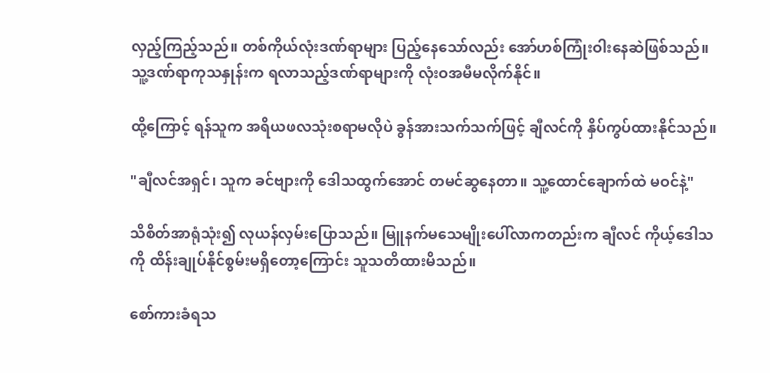လှည့်ကြည့်သည်။ တစ်ကိုယ်လုံးဒဏ်ရာများ ပြည့်နေသော်လည်း အော်ဟစ်ကြုံးဝါးနေဆဲဖြစ်သည်။ သူ့ဒဏ်ရာကုသနှုန်းက ရလာသည့်ဒဏ်ရာများကို လုံးဝအမီမလိုက်နိုင်။

ထို့ကြောင့် ရန်သူက အရိယဖလသုံးစရာမလိုပဲ ခွန်အားသက်သက်ဖြင့် ချီလင်ကို နှိပ်ကွပ်ထားနိုင်သည်။

"ချီလင်အရှင်၊ သူက ခင်ဗျားကို ဒေါသထွက်အောင် တမင်ဆွနေတာ။ သူ့ထောင်ချောက်ထဲ မဝင်နဲ့"

သိစိတ်အာရုံသုံး၍ လုယန်လှမ်းပြောသည်။ မြူနက်မသေမျိုးပေါ်လာကတည်းက ချီလင် ကိုယ့်ဒေါသကို ထိန်းချုပ်နိုင်စွမ်းမရှိတော့ကြောင်း သူသတိထားမိသည်။

စော်ကားခံရသ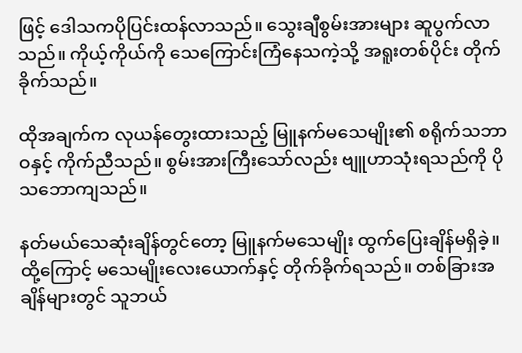ဖြင့် ဒေါသကပိုပြင်းထန်လာသည်။ သွေးချီစွမ်းအားများ ဆူပွက်လာသည်။ ကိုယ့်ကိုယ်ကို သေကြောင်းကြံနေသကဲ့သို့ အရူးတစ်ပိုင်း တိုက်ခိုက်သည်။

ထိုအချက်က လုယန်တွေးထားသည့် မြူနက်မသေမျိုး၏ စရိုက်သဘာဝနှင့် ကိုက်ညီသည်။ စွမ်းအားကြီးသော်လည်း ဗျူဟာသုံးရသည်ကို ပိုသဘောကျသည်။

နတ်မယ်သေဆုံးချိန်တွင်တော့ မြူနက်မသေမျိုး ထွက်ပြေးချိန်မရှိခဲ့။ ထို့ကြောင့် မသေမျိုးလေးယောက်နှင့် တိုက်ခိုက်ရသည်။ တစ်ခြားအချိန်များတွင် သူဘယ်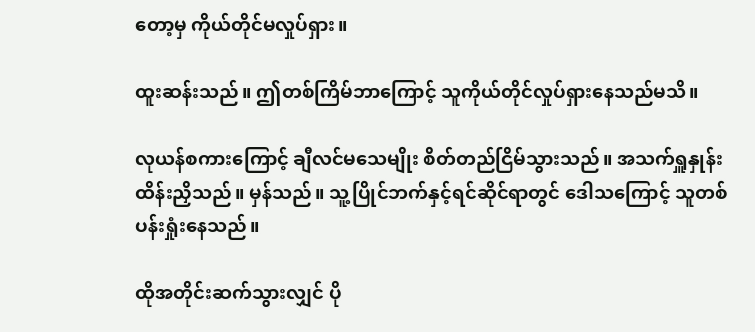တော့မှ ကိုယ်တိုင်မလှုပ်ရှား။

ထူးဆန်းသည်။ ဤတစ်ကြိမ်ဘာကြောင့် သူကိုယ်တိုင်လှုပ်ရှားနေသည်မသိ။

လုယန်စကားကြောင့် ချီလင်မသေမျိုး စိတ်တည်ငြိမ်သွားသည်။ အသက်ရှူနှုန်း ထိန်းညှိသည်။ မှန်သည်။ သူ့ပြိုင်ဘက်နှင့်ရင်ဆိုင်ရာတွင် ဒေါသကြောင့် သူတစ်ပန်းရှုံးနေသည်။

ထိုအတိုင်းဆက်သွားလျှင် ပို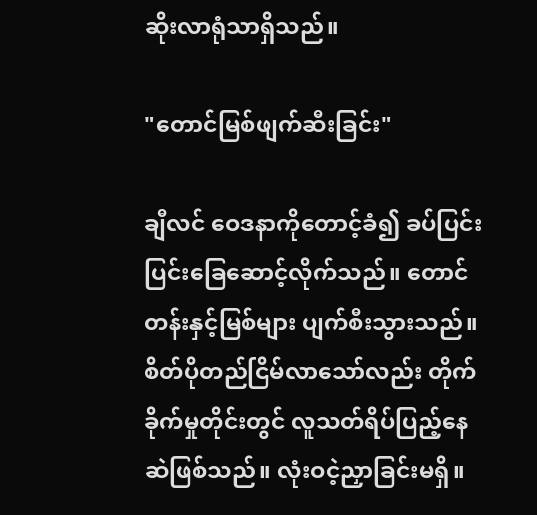ဆိုးလာရုံသာရှိသည်။

"တောင်မြစ်ဖျက်ဆီးခြင်း"

ချီလင် ဝေဒနာကိုတောင့်ခံ၍ ခပ်ပြင်းပြင်းခြေဆောင့်လိုက်သည်။ တောင်တန်းနှင့်မြစ်များ ပျက်စီးသွားသည်။ စိတ်ပိုတည်ငြိမ်လာသော်လည်း တိုက်ခိုက်မှုတိုင်းတွင် လူသတ်ရိပ်ပြည့်နေဆဲဖြစ်သည်။ လုံးဝငဲ့ညှာခြင်းမရှိ။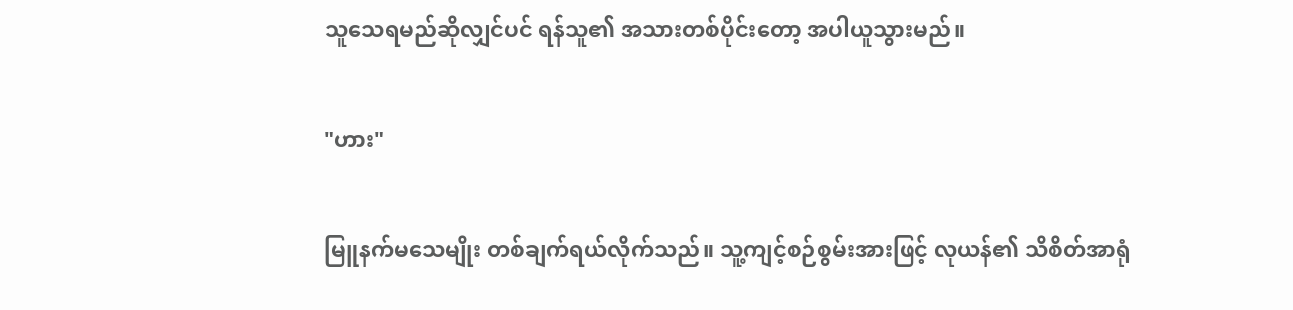သူသေရမည်ဆိုလျှင်ပင် ရန်သူ၏ အသားတစ်ပိုင်းတော့ အပါယူသွားမည်။

"ဟား"

မြူနက်မသေမျိုး တစ်ချက်ရယ်လိုက်သည်။ သူ့ကျင့်စဉ်စွမ်းအားဖြင့် လုယန်၏ သိစိတ်အာရုံ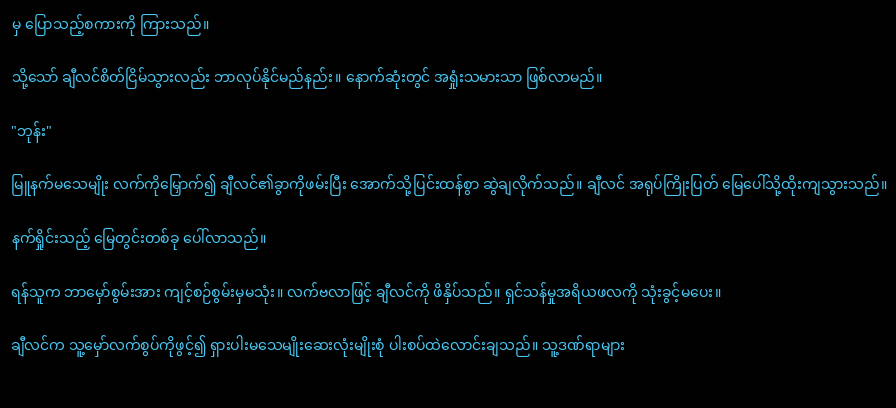မှ ပြောသည့်စကားကို ကြားသည်။

သို့သော် ချီလင်စိတ်ငြိမ်သွားလည်း ဘာလုပ်နိုင်မည်နည်း။ နောက်ဆုံးတွင် အရှုံးသမားသာ ဖြစ်လာမည်။

"ဘုန်း"

မြူနက်မသေမျိုး လက်ကိုမြှောက်၍ ချီလင်၏ခွာကိုဖမ်းပြီး အောက်သို့ပြင်းထန်စွာ ဆွဲချလိုက်သည်။ ချီလင် အရုပ်ကြိုးပြတ် မြေပေါ်သို့ထိုးကျသွားသည်။

နက်ရှိုင်းသည့် မြေတွင်းတစ်ခု ပေါ်လာသည်။

ရန်သူက ဘာမှော်စွမ်းအား ကျင့်စဉ်စွမ်းမှမသုံး။ လက်ဗလာဖြင့် ချီလင်ကို ဖိနှိပ်သည်။ ရှင်သန်မှုအရိယဖလကို သုံးခွင့်မပေး။

ချီလင်က သူ့မှော်လက်စွပ်ကိုဖွင့်၍ ရှားပါးမသေမျိုးဆေးလုံးမျိုးစုံ ပါးစပ်ထဲလောင်းချသည်။ သူ့ဒဏ်ရာများ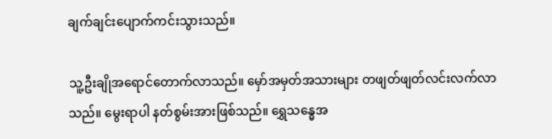ချက်ချင်းပျောက်ကင်းသွားသည်။

သူ့ဦးချိုအရောင်တောက်လာသည်။ မှော်အမှတ်အသားများ တဖျတ်ဖျတ်လင်းလက်လာသည်။ မွေးရာပါ နတ်စွမ်းအားဖြစ်သည်။ ရွှေသန္ဓေအ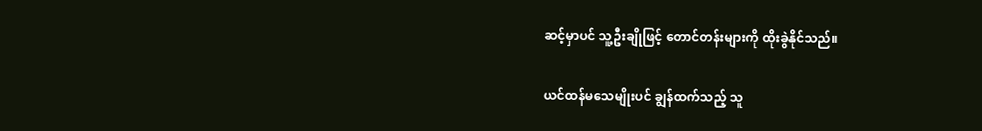ဆင့်မှာပင် သူ့ဦးချိုဖြင့် တောင်တန်းများကို ထိုးခွဲနိုင်သည်။

ယင်ထန်မသေမျိုးပင် ချွန်ထက်သည့် သူ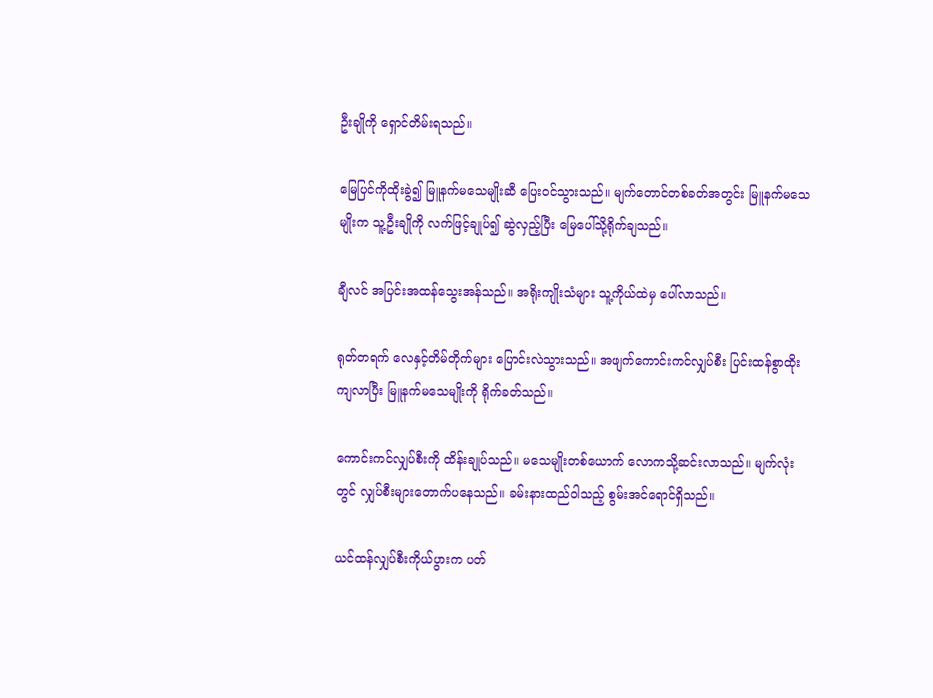ဦးချိုကို ရှောင်တိမ်းရသည်။

မြေပြင်ကိုထိုးခွဲ၍ မြူနက်မသေမျိုးဆီ ပြေးဝင်သွားသည်။ မျက်တောင်တစ်ခတ်အတွင်း မြူနက်မသေမျိုးက သူ့ဦးချိုကို လက်ဖြင့်ချုပ်၍ ဆွဲလှည့်ပြီး မြေပေါ်သို့ရိုက်ချသည်။

ချီလင် အပြင်းအထန်သွေးအန်သည်။ အရိုးကျိုးသံများ သူ့ကိုယ်ထဲမှ ပေါ်လာသည်။

ရုတ်တရက် လေနှင့်တိမ်တိုက်များ ပြောင်းလဲသွားသည်။ အဖျက်ကောင်းကင်လျှပ်စီး ပြင်းထန်စွာထိုးကျလာပြီး မြူနက်မသေမျိုးကို ရိုက်ခတ်သည်။

ကောင်းကင်လျှပ်စီးကို ထိန်းချုပ်သည်။ မသေမျိုးတစ်ယောက် လောကသို့ဆင်းလာသည်။ မျက်လုံးတွင် လျှပ်စီးများတောက်ပနေသည်။ ခမ်းနားထည်ဝါသည့် စွမ်းအင်ရောင်ရှိသည်။

ယင်ထန်လျှပ်စီးကိုယ်ပွားက ပတ်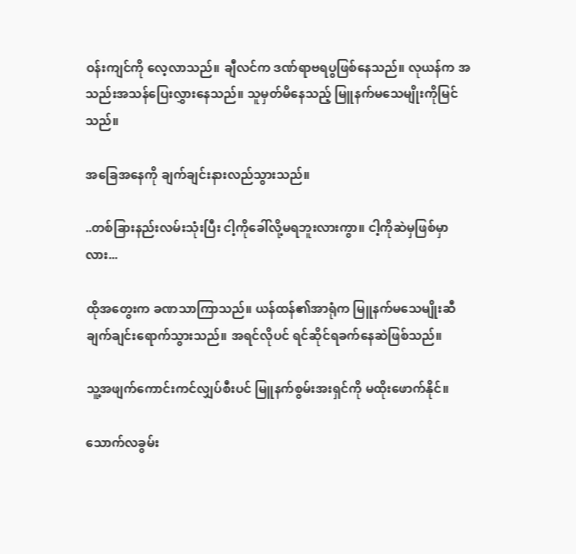ဝန်းကျင်ကို လေ့လာသည်။ ချီလင်က ဒဏ်ရာဗရပွဖြစ်နေသည်။ လုယန်က အသည်းအသန်ပြေးလွှားနေသည်။ သူမှတ်မိနေသည့် မြူနက်မသေမျိုးကိုမြင်သည်။

အခြေအနေကို ချက်ချင်းနားလည်သွားသည်။

..တစ်ခြားနည်းလမ်းသုံးပြီး ငါ့ကိုခေါ်လို့မရဘူးလားကွာ။ ငါ့ကိုဆဲမှဖြစ်မှာလား...

ထိုအတွေးက ခဏသာကြာသည်။ ယန်ထန်၏အာရုံက မြူနက်မသေမျိုးဆီ ချက်ချင်းရောက်သွားသည်။ အရင်လိုပင် ရင်ဆိုင်ရခက်နေဆဲဖြစ်သည်။

သူ့အဖျက်ကောင်းကင်လျှပ်စီးပင် မြူနက်စွမ်းအးရှင်ကို မထိုးဖောက်နိုင်။

သောက်လခွမ်း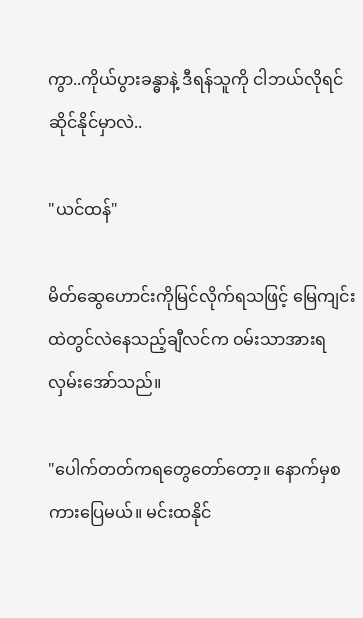ကွာ..ကိုယ်ပွားခန္ဓာနဲ့ ဒီရန်သူကို ငါဘယ်လိုရင်ဆိုင်နိုင်မှာလဲ..

"ယင်ထန်"

မိတ်ဆွေဟောင်းကိုမြင်လိုက်ရသဖြင့် မြေကျင်းထဲတွင်လဲနေသည့်ချီလင်က ဝမ်းသာအားရ လှမ်းအော်သည်။

"ပေါက်တတ်ကရတွေတော်တော့။ နောက်မှစကားပြေမယ်။ မင်းထနိုင်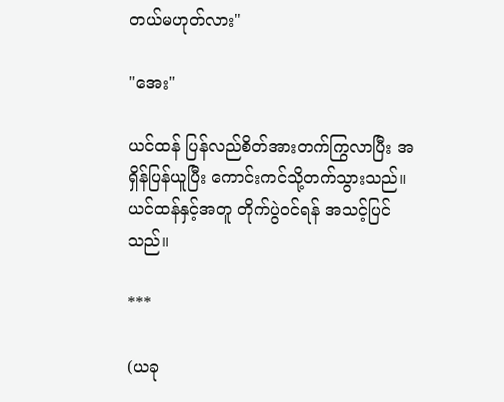တယ်မဟုတ်လား"

"အေး"

ယင်ထန် ပြန်လည်စိတ်အားတက်ကြွလာပြီး အရှိန်ပြန်ယူပြီး ကောင်းကင်သို့တက်သွားသည်။ ယင်ထန်နှင့်အတူ တိုက်ပွဲဝင်ရန် အသင့်ပြင်သည်။

***

(ယခု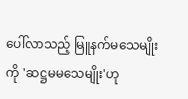ပေါ်လာသည့် မြူနက်မသေမျိုးကို 'ဆဋ္ဌမမသေမျိုး'ဟု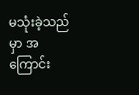မသုံးခဲ့သည်မှာ အကြောင်း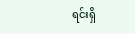ရင်းရှိ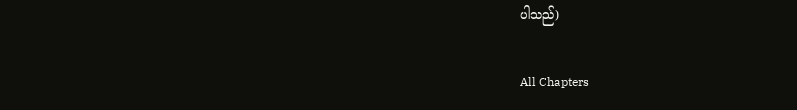ပါသည်)

All Chapters